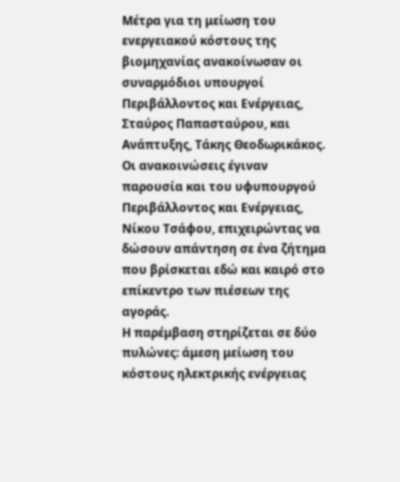Μέτρα για τη μείωση του ενεργειακού κόστους της βιομηχανίας ανακοίνωσαν οι συναρμόδιοι υπουργοί Περιβάλλοντος και Ενέργειας, Σταύρος Παπασταύρου, και Ανάπτυξης, Τάκης Θεοδωρικάκος.
Οι ανακοινώσεις έγιναν παρουσία και του υφυπουργού Περιβάλλοντος και Ενέργειας, Νίκου Τσάφου, επιχειρώντας να δώσουν απάντηση σε ένα ζήτημα που βρίσκεται εδώ και καιρό στο επίκεντρο των πιέσεων της αγοράς.
Η παρέμβαση στηρίζεται σε δύο πυλώνες: άμεση μείωση του κόστους ηλεκτρικής ενέργειας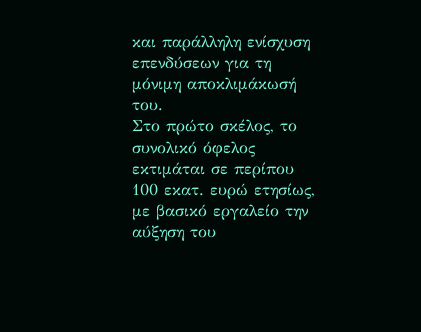και παράλληλη ενίσχυση επενδύσεων για τη μόνιμη αποκλιμάκωσή του.
Στο πρώτο σκέλος, το συνολικό όφελος εκτιμάται σε περίπου 100 εκατ. ευρώ ετησίως, με βασικό εργαλείο την αύξηση του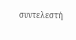συντελεστή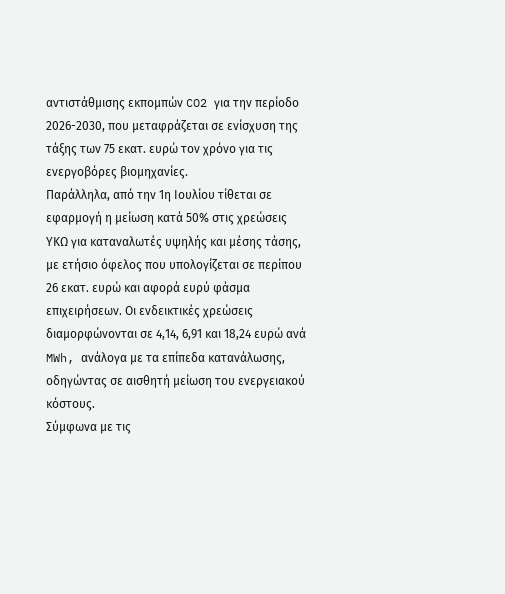αντιστάθμισης εκπομπών CO2 για την περίοδο 2026-2030, που μεταφράζεται σε ενίσχυση της τάξης των 75 εκατ. ευρώ τον χρόνο για τις ενεργοβόρες βιομηχανίες.
Παράλληλα, από την 1η Ιουλίου τίθεται σε εφαρμογή η μείωση κατά 50% στις χρεώσεις ΥΚΩ για καταναλωτές υψηλής και μέσης τάσης, με ετήσιο όφελος που υπολογίζεται σε περίπου 26 εκατ. ευρώ και αφορά ευρύ φάσμα επιχειρήσεων. Οι ενδεικτικές χρεώσεις διαμορφώνονται σε 4,14, 6,91 και 18,24 ευρώ ανά MWh, ανάλογα με τα επίπεδα κατανάλωσης, οδηγώντας σε αισθητή μείωση του ενεργειακού κόστους.
Σύμφωνα με τις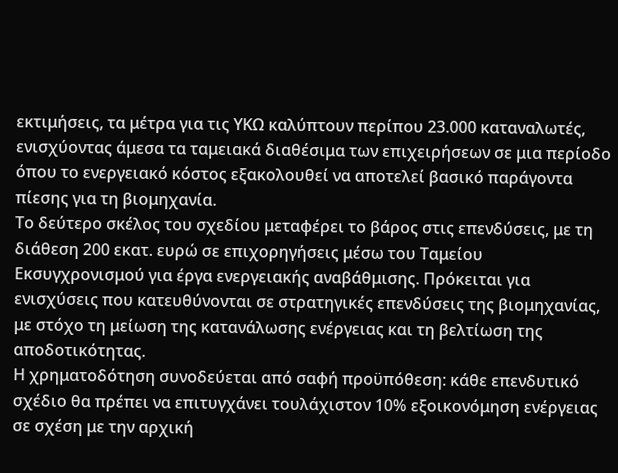εκτιμήσεις, τα μέτρα για τις ΥΚΩ καλύπτουν περίπου 23.000 καταναλωτές, ενισχύοντας άμεσα τα ταμειακά διαθέσιμα των επιχειρήσεων σε μια περίοδο όπου το ενεργειακό κόστος εξακολουθεί να αποτελεί βασικό παράγοντα πίεσης για τη βιομηχανία.
Το δεύτερο σκέλος του σχεδίου μεταφέρει το βάρος στις επενδύσεις, με τη διάθεση 200 εκατ. ευρώ σε επιχορηγήσεις μέσω του Ταμείου Εκσυγχρονισμού για έργα ενεργειακής αναβάθμισης. Πρόκειται για ενισχύσεις που κατευθύνονται σε στρατηγικές επενδύσεις της βιομηχανίας, με στόχο τη μείωση της κατανάλωσης ενέργειας και τη βελτίωση της αποδοτικότητας.
Η χρηματοδότηση συνοδεύεται από σαφή προϋπόθεση: κάθε επενδυτικό σχέδιο θα πρέπει να επιτυγχάνει τουλάχιστον 10% εξοικονόμηση ενέργειας σε σχέση με την αρχική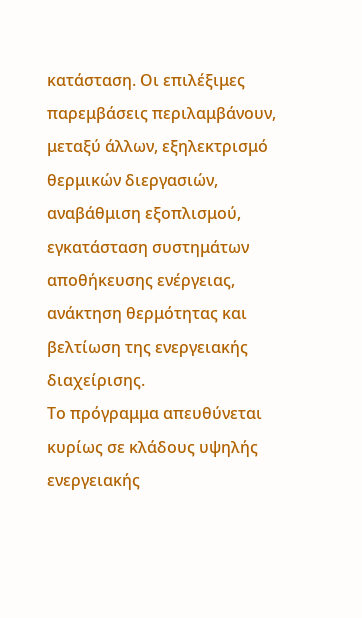κατάσταση. Οι επιλέξιμες παρεμβάσεις περιλαμβάνουν, μεταξύ άλλων, εξηλεκτρισμό θερμικών διεργασιών, αναβάθμιση εξοπλισμού, εγκατάσταση συστημάτων αποθήκευσης ενέργειας, ανάκτηση θερμότητας και βελτίωση της ενεργειακής διαχείρισης.
Το πρόγραμμα απευθύνεται κυρίως σε κλάδους υψηλής ενεργειακής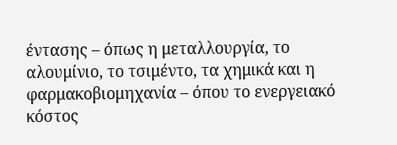έντασης – όπως η μεταλλουργία, το αλουμίνιο, το τσιμέντο, τα χημικά και η φαρμακοβιομηχανία – όπου το ενεργειακό κόστος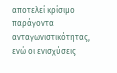αποτελεί κρίσιμο παράγοντα ανταγωνιστικότητας, ενώ οι ενισχύσεις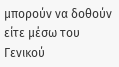μπορούν να δοθούν είτε μέσω του Γενικού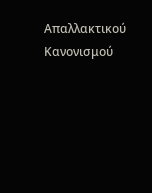Απαλλακτικού Κανονισμού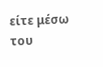είτε μέσω του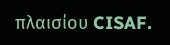πλαισίου CISAF.